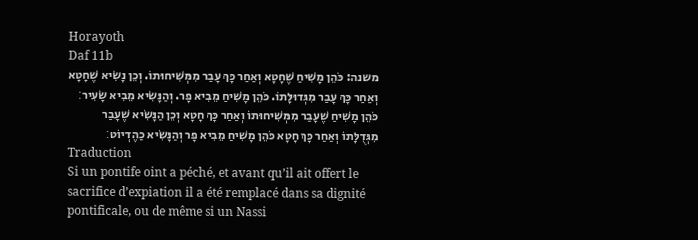Horayoth
Daf 11b
משנה: כֹּהֵן מָשִׁיחַ שֶׁחָטָא וְאַחַר כָּךְ עָבַר מִמְּשִׁיחוּתוֹ. וְכֵן נָשִׂיא שֶׁחָטָא וְאַחַר כָּךְ עָבַר מִגְּדוּלָּתוֹ. כֹּהֵן מָשִׁיחַ מֵבִיא פָר. וְהַנָּשִׂיא מֵבִיא שָׂעִיר׃ כֹּהֵן מָשִׁיחַ שֶׁעָבַר מִמְּשִׁיחוּתוֹ וְאַחַר כָּךְ חָטָא וְכֵן הַנָּשִׂיא שֶׁעָבַר מִגְּדֻלָּתוֹ וְאַחַר כָּךְ חָטָא כֹּהֵן מָשִׁיחַ מֵבִיא פָר וְהַנָּשִׂיא כַהֶדְיוֹט׃
Traduction
Si un pontife oint a péché, et avant qu’il ait offert le sacrifice d’expiation il a été remplacé dans sa dignité pontificale, ou de même si un Nassi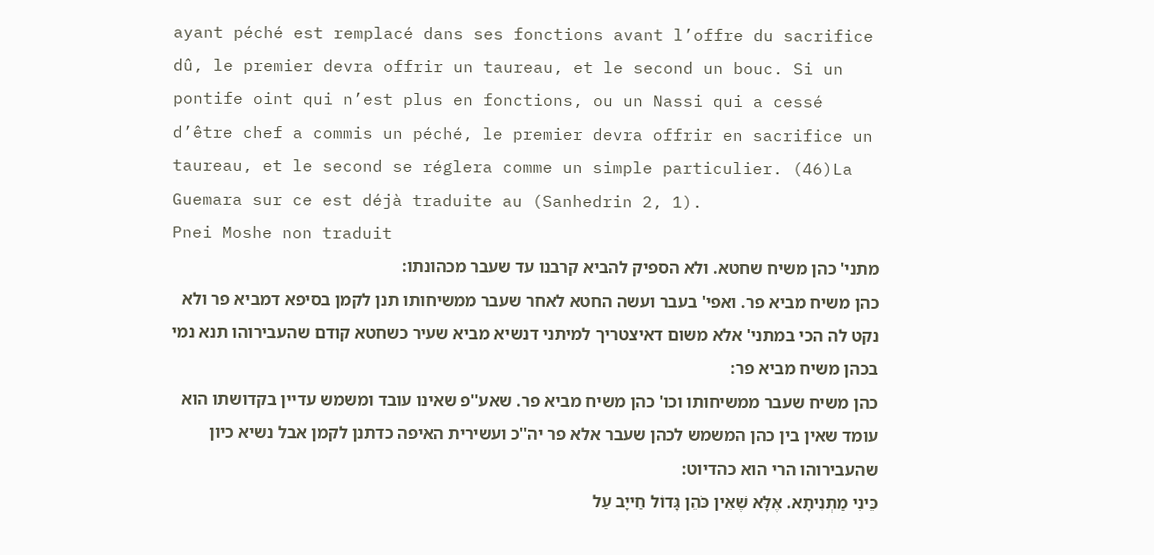ayant péché est remplacé dans ses fonctions avant l’offre du sacrifice dû, le premier devra offrir un taureau, et le second un bouc. Si un pontife oint qui n’est plus en fonctions, ou un Nassi qui a cessé d’être chef a commis un péché, le premier devra offrir en sacrifice un taureau, et le second se réglera comme un simple particulier. (46)La Guemara sur ce est déjà traduite au (Sanhedrin 2, 1).
Pnei Moshe non traduit
מתני' כהן משיח שחטא. ולא הספיק להביא קרבנו עד שעבר מכהונתו:
כהן משיח מביא פר. ואפי' בעבר ועשה החטא לאחר שעבר ממשיחותו תנן לקמן בסיפא דמביא פר ולא נקט לה הכי במתני' אלא משום דאיצטריך למיתני דנשיא מביא שעיר כשחטא קודם שהעבירוהו תנא נמי בכהן משיח מביא פר:
כהן משיח שעבר ממשיחותו וכו' כהן משיח מביא פר. שאע''פ שאינו עובד ומשמש עדיין בקדושתו הוא עומד שאין בין כהן המשמש לכהן שעבר אלא פר יה''כ ועשירית האיפה כדתנן לקמן אבל נשיא כיון שהעבירוהו הרי הוא כהדיוט:
כֵּינִי מַתְנִיתָא. אֶלָּא שֶׁאֵין כֹּהֵן גָּדוֹל חַייָב עַל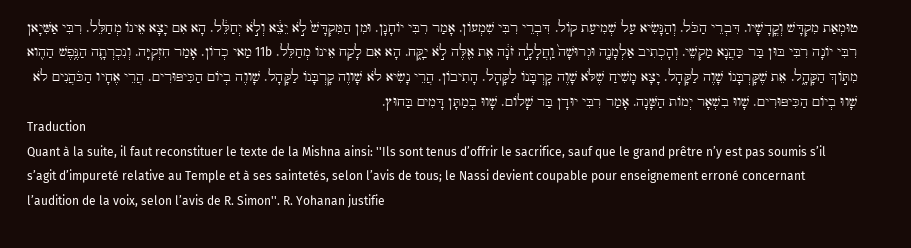טוּמְאַת מִקְדָּשׁ וְקֳדָשָׁיו. דִּבְרֵי הַכֹּל. וְהַנָּשִׂיא עַל שְׁמִיעַת קוֹל. דִּבְרֵי רִבִּי שִׁמְעוֹן. אָמַר רִבִּי יוֹחָנָן. וּמִן הַמִּקְדָּשׁ֙ לֹ֣א יֵצֵ֔א וְלֹ֣א יְחַלֵּ֔ל. הָא אִם יָצָא אֵינוֹ מְחַלֵּל. רִבִּי אַשִּׁיָאן רִבִּי יוֹנָה רִבִּי בּוּן בַּר כַּהֲנָא מַקְשֵׁי. וְהָכְתִיב אַלְמָנָה֚ וּגְרוּשָׁה֙ וַֽחֲלָלָ֣ה זֹנָ֔ה אֶת אֵ֖לֶּה לֹ֣א יַקָּ֑ח. הָא אִם לָקַח אֵינוֹ מְחַלֵּל. 11b מַאי כְדוֹן. אָמַר חִזְקִיָּה. וְנִכְרְתָ֛ה הַנֶּ֥פֶשׁ הַהִ֖וא מִתּ֣וֹךְ הַקָּהָ֑ל. אֵת שֶׁקָּרְבָּנוֹ שָׁוֶה לַקָּהָל. יָצָא מָשִׁיחַ שֶׁלֹּא שָׁוֶה קָרְבָּנוֹ לַקָּהָל. הָתִיבוֹן. הֲרֵי נָשִׂיא לֹא שָׁווֶה קָרְבָּנוֹ לַקָּהָל. שָׁווֶה בְיוֹם הַכִּיפּוּרִים. הֲרֵי אֶחָיו הַכֹּהֲנִים לֹא שָׁווּ בְיוֹם הַכִּיפּוּרִים. שָׁווּ בִשְׁאָר יְמוֹת הַשָּׁנָה. אָמַר רִבִּי יוּדָן בַּר שָׁלוֹם. שָׁווּ בְמַתָּן דָּמִים בַּחוּץ.
Traduction
Quant à la suite, il faut reconstituer le texte de la Mishna ainsi: ''Ils sont tenus d’offrir le sacrifice, sauf que le grand prêtre n’y est pas soumis s’il s’agit d’impureté relative au Temple et à ses saintetés, selon l’avis de tous; le Nassi devient coupable pour enseignement erroné concernant l’audition de la voix, selon l’avis de R. Simon''. R. Yohanan justifie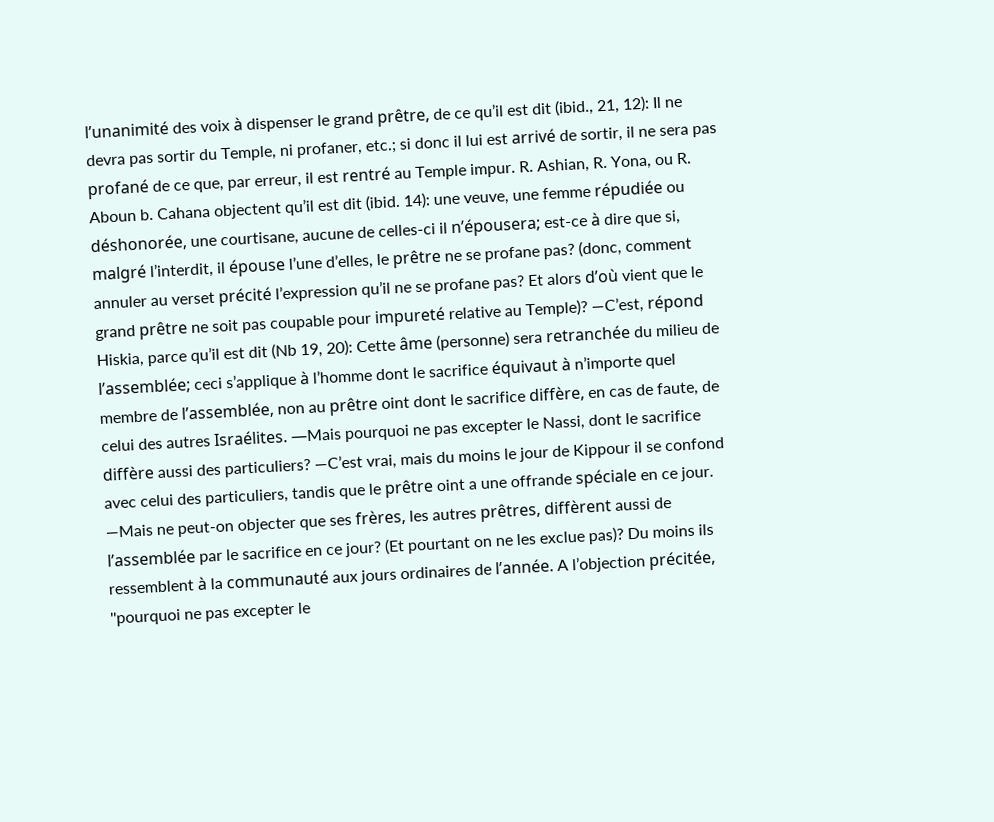l’unanimité des voix à dispenser le grand prêtre, de ce qu’il est dit (ibid., 21, 12): Il ne devra pas sortir du Temple, ni profaner, etc.; si donc il lui est arrivé de sortir, il ne sera pas profané de ce que, par erreur, il est rentré au Temple impur. R. Ashian, R. Yona, ou R. Aboun b. Cahana objectent qu’il est dit (ibid. 14): une veuve, une femme répudiée ou déshonorée, une courtisane, aucune de celles-ci il n’épousera; est-ce à dire que si, malgré l’interdit, il épouse l’une d’elles, le prêtre ne se profane pas? (donc, comment annuler au verset précité l’expression qu’il ne se profane pas? Et alors d’où vient que le grand prêtre ne soit pas coupable pour impureté relative au Temple)? —C’est, répond Hiskia, parce qu’il est dit (Nb 19, 20): Cette âme (personne) sera retranchée du milieu de l’assemblée; ceci s’applique à l’homme dont le sacrifice équivaut à n’importe quel membre de l’assemblée, non au prêtre oint dont le sacrifice diffère, en cas de faute, de celui des autres Israélites. —Mais pourquoi ne pas excepter le Nassi, dont le sacrifice diffère aussi des particuliers? —C’est vrai, mais du moins le jour de Kippour il se confond avec celui des particuliers, tandis que le prêtre oint a une offrande spéciale en ce jour. —Mais ne peut-on objecter que ses frères, les autres prêtres, diffèrent aussi de l’assemblée par le sacrifice en ce jour? (Et pourtant on ne les exclue pas)? Du moins ils ressemblent à la communauté aux jours ordinaires de l’année. A l’objection précitée, ''pourquoi ne pas excepter le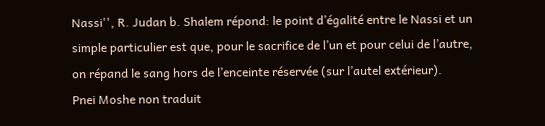Nassi'', R. Judan b. Shalem répond: le point d’égalité entre le Nassi et un simple particulier est que, pour le sacrifice de l’un et pour celui de l’autre, on répand le sang hors de l’enceinte réservée (sur l’autel extérieur).
Pnei Moshe non traduit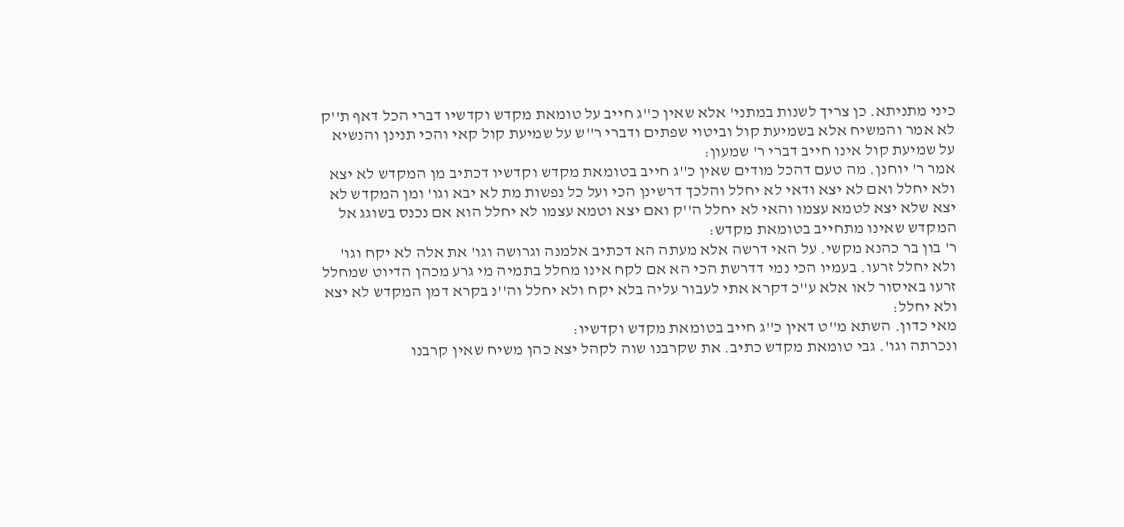כיני מתניתא. כן צריך לשנות במתני' אלא שאין כ''ג חייב על טומאת מקדש וקדשיו דברי הכל דאף ת''ק לא אמר והמשיח אלא בשמיעת קול וביטוי שפתים ודברי ר''ש על שמיעת קול קאי והכי תנינן והנשיא על שמיעת קול אינו חייב דברי ר' שמעון:
אמר ר' יוחנן. מה טעם דהכל מודים שאין כ''ג חייב בטומאת מקדש וקדשיו דכתיב מן המקדש לא יצא ולא יחלל ואם לא יצא ודאי לא יחלל והלכך דרשינן הכי ועל כל נפשות מת לא יבא וגו' ומן המקדש לא יצא שלא יצא לטמא עצמו והאי לא יחלל ה''ק ואם יצא וטמא עצמו לא יחלל הוא אם נכנס בשוגג אל המקדש שאינו מתחייב בטומאת מקדש:
ר' בון בר כהנא מקשי. על האי דרשה אלא מעתה הא דכתיב אלמנה וגרושה וגו' את אלה לא יקח וגו' ולא יחלל זרעו. בעמיו הכי נמי דדרשת הכי הא אם לקח אינו מחלל בתמיה מי גרע מכהן הדיוט שמחלל זרעו באיסור לאו אלא ע''כ דקרא אתי לעבור עליה בלא יקח ולא יחלל וה''נ בקרא דמן המקדש לא יצא ולא יחלל:
מאי כדון. השתא מ''ט דאין כ''ג חייב בטומאת מקדש וקדשיו:
ונכרתה וגו'. גבי טומאת מקדש כתיב. את שקרבנו שוה לקהל יצא כהן משיח שאין קרבנו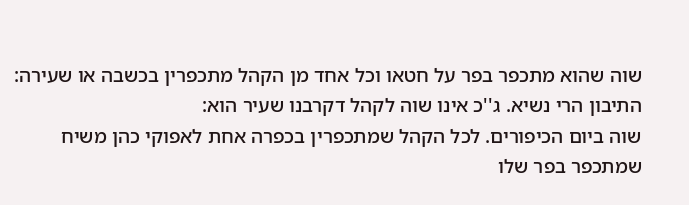שוה שהוא מתכפר בפר על חטאו וכל אחד מן הקהל מתכפרין בכשבה או שעירה:
התיבון הרי נשיא. ג''כ אינו שוה לקהל דקרבנו שעיר הוא:
שוה ביום הכיפורים. לכל הקהל שמתכפרין בכפרה אחת לאפוקי כהן משיח שמתכפר בפר שלו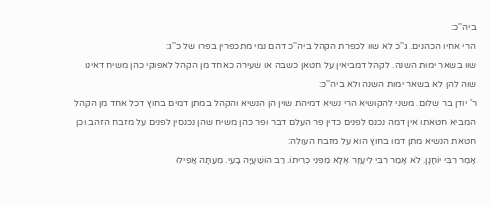ביה''כ:
הרי אחיו הכהנים. ג''כ לא שוו לכפרת הקהל ביה''כ דהם נמי מתכפרין בפרו של כ''ג:
שוו בשאר ימות השנה. לקהל דמביאין על חטאן כשבה או שעירה כאחד מן הקהל לאפוקי כהן משיח דאינו שוה להן לא בשאר ימות השנה ולא ביה''כ:
ר' יודן בר שלום. משני להקושיא הרי נשיא דמיהת שוין הן הנשיא והקהל במתן דמים בחוץ דכל אחד מן הקהל המביא חטאתו אין דמה נכנס לפנים כדין פר העלם דבר ופר כהן משיח שהן נכנסין לפנים על מזבח הזהב וכן חטאת הנשיא מתן דמו בחוץ הוא על מזבח העולה:
אָמַר רִבִּי יוֹחָנָן. לֹא אָמַר רִבִּי לִיעֶזֶר אֶלָּא מִפְּנֵי כְרִיתוֹ. רַב הוֹשַׁעְיָה בָעֵי. מֵעַתָּה אֲפִילוּ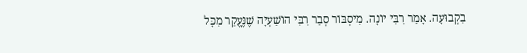בִקְבוּעָה. אָמַר רִבִּי יוֹנָה. מִיסְבּוֹר סְבַר רִבִּי הוֹשַׁעְיָה שֶׁנֶּעֱקַר מִכָּל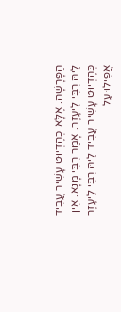הַפָּרָשָׁה. אֶלָּא כְהֶדְיוּט עָשִׁיר עֲבִיד לֵיהּ רִבִּי לִיעֶזֶר. אָמַר רִבִּי מָנָא. אִין כְּהֶדְיוּט עָשִׁיר עֲבִיד לֵיהּ רִבִּי לִיעֶזֶר אֲפִילוּ עַל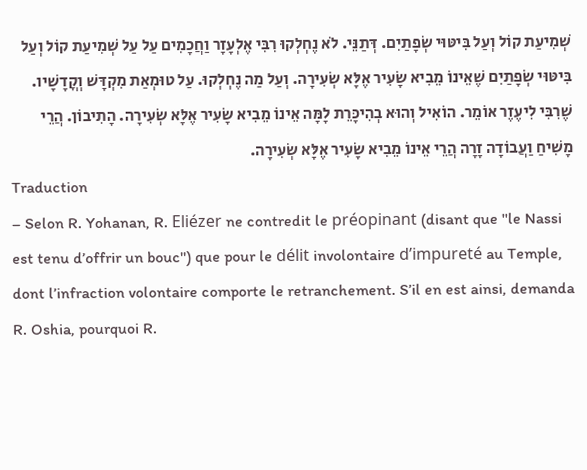שְׁמִיעַת קוֹל וְעַל בִּיטּוּי שְׂפָתַיִם. דְּתַנֵּי. לֹא נֶחְלְקוּ רִבִּי אֶלְעָזָר וַחֲכָמִים עַל עַל שְׁמִיעַת קוֹל וְעַל בִּיטּוּי שְׂפָתַיִם שֶׁאֵינוֹ מֵבִיא שָׂעִיר אֶלָּא שְׂעִירָה. וְעַל מַה נֶחְלְקוּ. עַל טוּמְאַת מִקְדָּשׁ וְקֳדָשָׁיו. שֶׁרִבִּי לִיעֶזֶר אוֹמֵר. הוֹאִיל וְהוּא בְהִיכָּרֵת לָמָּה אֵינוֹ מֵבִיא שָׂעִיר אֶלָּא שְׂעִירָה. הָתִיבוֹן. הֲרֵי מָשִׁיחַ וַעֲבוֹדָה זָרָה הֲרֵי אֵינוֹ מֵבִיא שָׂעִיר אֶלָּא שְׂעִירָה.
Traduction
– Selon R. Yohanan, R. Eliézer ne contredit le préopinant (disant que ''le Nassi est tenu d’offrir un bouc'') que pour le délit involontaire d’impureté au Temple, dont l’infraction volontaire comporte le retranchement. S’il en est ainsi, demanda R. Oshia, pourquoi R.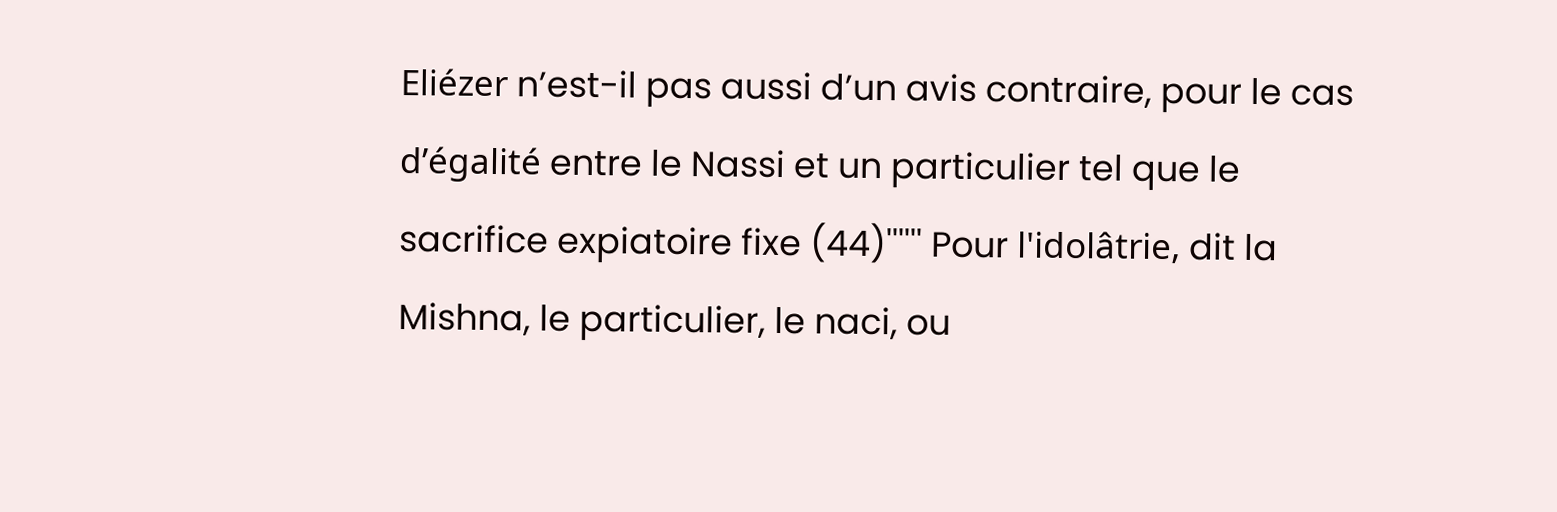Eliézer n’est-il pas aussi d’un avis contraire, pour le cas d’égalité entre le Nassi et un particulier tel que le sacrifice expiatoire fixe (44)'''''' Pour l'idolâtrie, dit la Mishna, le particulier, le naci, ou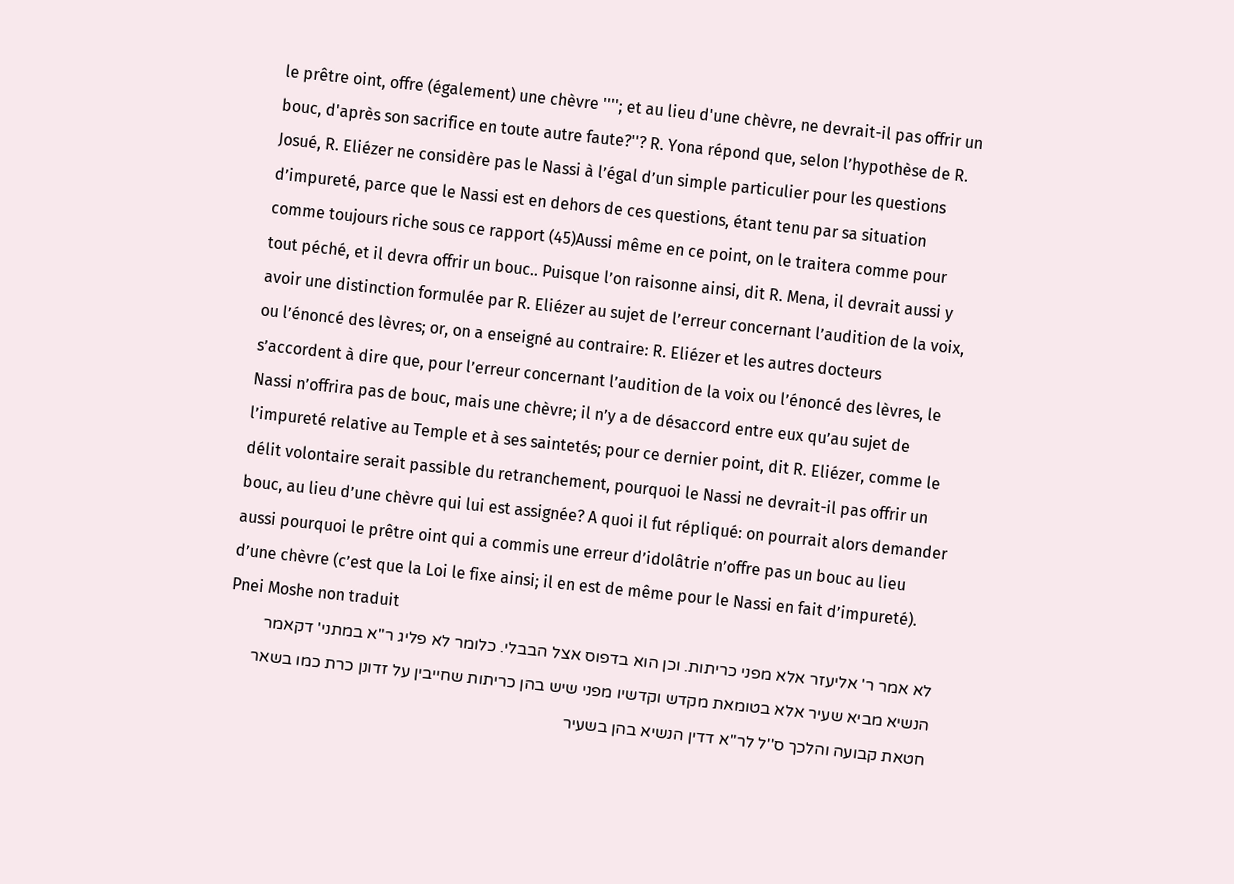le prêtre oint, offre (également) une chèvre ''''; et au lieu d'une chèvre, ne devrait-il pas offrir un bouc, d'après son sacrifice en toute autre faute?''? R. Yona répond que, selon l’hypothèse de R. Josué, R. Eliézer ne considère pas le Nassi à l’égal d’un simple particulier pour les questions d’impureté, parce que le Nassi est en dehors de ces questions, étant tenu par sa situation comme toujours riche sous ce rapport (45)Aussi même en ce point, on le traitera comme pour tout péché, et il devra offrir un bouc.. Puisque l’on raisonne ainsi, dit R. Mena, il devrait aussi y avoir une distinction formulée par R. Eliézer au sujet de l’erreur concernant l’audition de la voix, ou l’énoncé des lèvres; or, on a enseigné au contraire: R. Eliézer et les autres docteurs s’accordent à dire que, pour l’erreur concernant l’audition de la voix ou l’énoncé des lèvres, le Nassi n’offrira pas de bouc, mais une chèvre; il n’y a de désaccord entre eux qu’au sujet de l’impureté relative au Temple et à ses saintetés; pour ce dernier point, dit R. Eliézer, comme le délit volontaire serait passible du retranchement, pourquoi le Nassi ne devrait-il pas offrir un bouc, au lieu d’une chèvre qui lui est assignée? A quoi il fut répliqué: on pourrait alors demander aussi pourquoi le prêtre oint qui a commis une erreur d’idolâtrie n’offre pas un bouc au lieu d’une chèvre (c’est que la Loi le fixe ainsi; il en est de même pour le Nassi en fait d’impureté).
Pnei Moshe non traduit
לא אמר ר' אליעזר אלא מפני כריתות. וכן הוא בדפוס אצל הבבלי. כלומר לא פליג ר''א במתני' דקאמר הנשיא מביא שעיר אלא בטומאת מקדש וקדשיו מפני שיש בהן כריתות שחייבין על זדונן כרת כמו בשאר חטאת קבועה והלכך ס''ל לר''א דדין הנשיא בהן בשעיר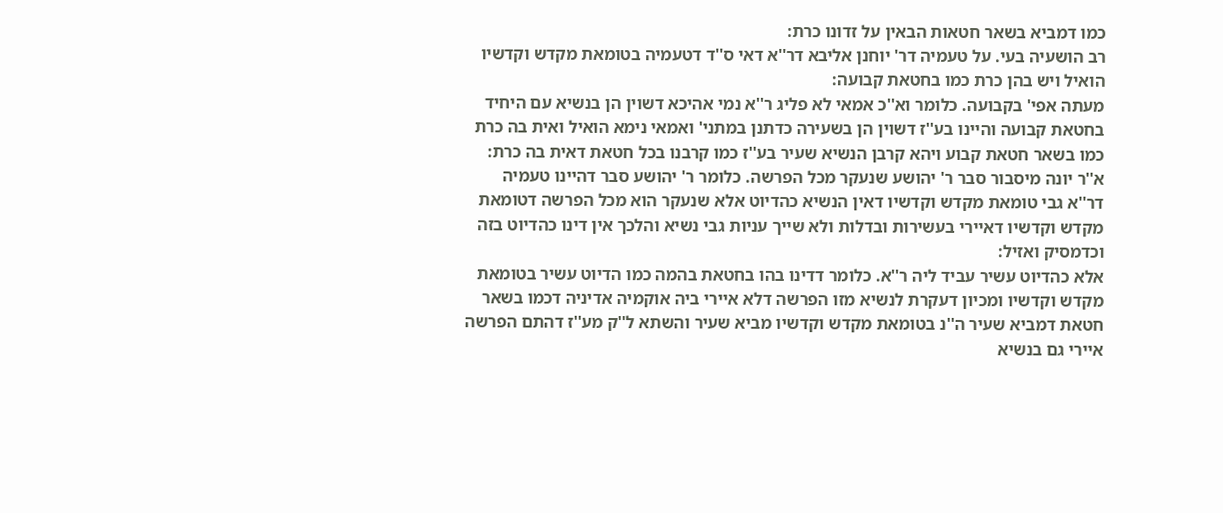כמו דמביא בשאר חטאות הבאין על זדונו כרת:
רב הושעיה בעי. על טעמיה דר' יוחנן אליבא דר''א דאי ס''ד דטעמיה בטומאת מקדש וקדשיו הואיל ויש בהן כרת כמו בחטאת קבועה:
מעתה אפי' בקבועה. כלומר וא''כ אמאי לא פליג ר''א נמי אהיכא דשוין הן בנשיא עם היחיד בחטאת קבועה והיינו בע''ז דשוין הן בשעירה כדתנן במתני' ואמאי נימא הואיל ואית בה כרת כמו בשאר חטאת קבוע ויהא קרבן הנשיא שעיר בע''ז כמו קרבנו בכל חטאת דאית בה כרת:
א''ר יונה מיסבור סבר ר' יהושע שנעקר מכל הפרשה. כלומר ר' יהושע סבר דהיינו טעמיה דר''א גבי טומאת מקדש וקדשיו דאין הנשיא כהדיוט אלא שנעקר הוא מכל הפרשה דטומאת מקדש וקדשיו דאיירי בעשירות ובדלות ולא שייך עניות גבי נשיא והלכך אין דינו כהדיוט בזה וכדמסיק ואזיל:
אלא כהדיוט עשיר עביד ליה ר''א. כלומר דדינו בהו בחטאת בהמה כמו הדיוט עשיר בטומאת מקדש וקדשיו ומכיון דעקרת לנשיא מזו הפרשה דלא איירי ביה אוקמיה אדיניה דכמו בשאר חטאת דמביא שעיר ה''נ בטומאת מקדש וקדשיו מביא שעיר והשתא ל''ק מע''ז דהתם הפרשה איירי גם בנשיא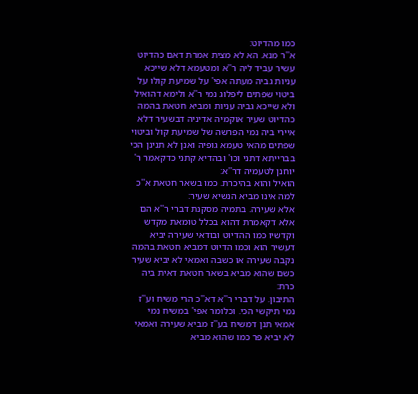כמו מהדיוט:
א''ר מנא. הא לא מצית אמרת דאם כהדיוט עשיר עביד ליה ר''א ומטעמא דלא שייכא עניות גביה מעתה אפי' על שמיעת קולו על ביטוי שפתים ליפלוג נמי ר''א ולימא דהואיל ולא שייכא גביה עניות ומביא חטאת בהמה כהדיוט שעיר אוקמיה אדיניה דבשעיר דלא איירי ביה נמי הפרשה של שמיעת קול וביטוי שפתים מהאי טעמא גופיה ואנן לא תנינן הכי בברייתא דתני וכו' ובהדיא קתני כדקאמר ר' יוחנן לטעמיה דר''א:
הואיל והוא בהיכרת. כמו בשאר חטאת א''כ למה אינו מביא הנשיא שעיר:
אלא שעירה. בתמיה מסקנת דברי ר''א הם אלא דקאמרת דהוא בכלל טומאת מקדש וקדשיו כמו ההדיוט ובודאי שעירה יביא דעשיר הוא וכמו הדיוט דמביא חטאת בהמה נקבה שעירה או כשבה ואמאי לא יביא שעיר כשם שהוא מביא בשאר חטאת דאית ביה כרת:
התיבון. על דברי ר''א דא''כ הרי משיח וע''ז נמי תיקשי הכי. וכלומר אפי' במשיח נמי אמאי תנן דמשיח בע''ז מביא שעירה ואמאי לא יביא פר כמו שהוא מביא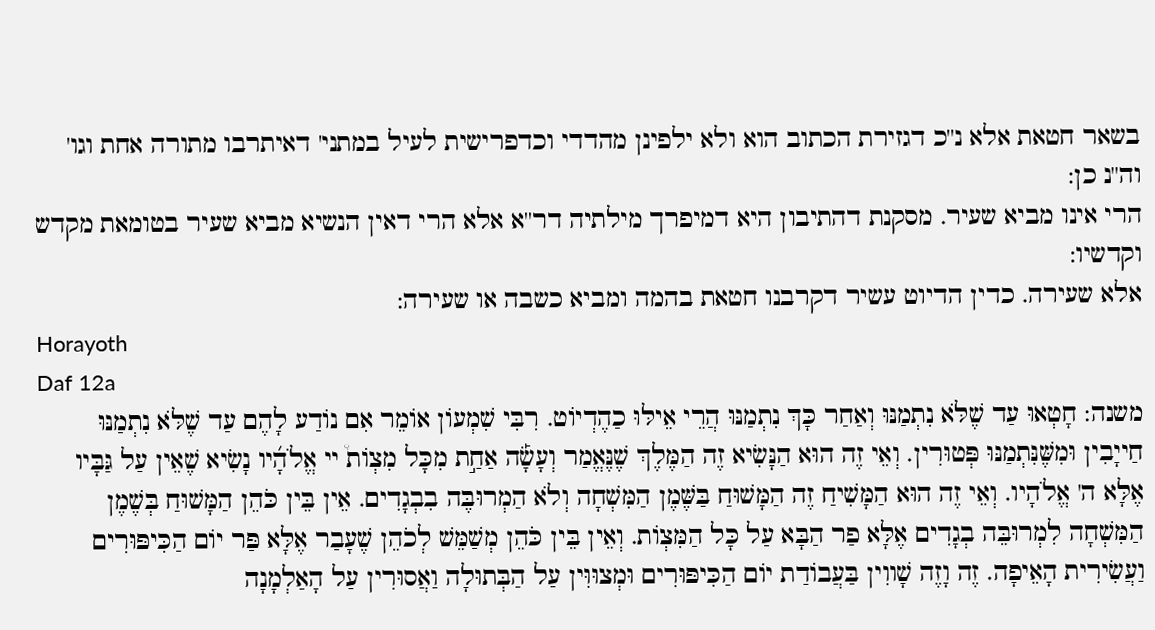בשאר חטאת אלא נ''כ דגזירת הכתוב הוא ולא ילפינן מהדדי וכדפרישית לעיל במתני' דאיתרבו מתורה אחת וגו' וה''נ כן:
הרי אינו מביא שעיר. מסקנת דהתיבון היא דמיפרך מילתיה דר''א אלא הרי דאין הנשיא מביא שעיר בטומאת מקדש וקדשיו:
אלא שעירה. כדין הדיוט עשיר דקרבנו חטאת בהמה ומביא כשבה או שעירה:
Horayoth
Daf 12a
משנה: חָטְאוּ עַד שֶׁלֹּא נִתְמַנּוּ וְאַחַר כָּךְ נִתְמַנּוּ הֲרֵי אֵילּוּ כַהֶדְיוֹט. רִבִּי שִׁמְעוֹן אוֹמֵר אִם נוֹדַע לָהֶם עַד שֶׁלֹּא נִתְמַנּוּ חַייָבִין וּמִשֶּׁנִּתְמַנּוּ פְּטוּרִין. וְאֵי זֶה הוּא הַנָּשִׂיא זֶה הַמֶּלֶךְ שֶׁנֶּאֱמַר וְעָשָׂ֡ה אַחַ֣ת מִכָּל מִצְוֹת֩ יי אֱלֹהָ֜יו נָשִׂיא שֶׁאֵין עַל גַּבָּיו אֶלָּא ה' אֱלֹהָיו. וְאֵי זֶה הוּא הַמָּשִׁיחַ זֶה הַמָּשׁוּחַ בַּשֶּׁמֶן הַמִּשְׁחָה וְלֹא הַמְרוּבֶּה בִבְגָדִים. אֵין בֵּין כֹּהֵן הַמָּשׁוּחַ בְּשֶׁמֶן הַמִּשְׁחָה לִמְרוּבֵּה בְגָדִים אֶלָּא פַר הַבָּא עַל כָּל הַמִּצְוֹת. וְאֵין בֵּין כֹּהֵן מְשַׁמֵּשׁ לְכֹהֵן שֶׁעָבַר אֶלָּא פַּר יוֹם הַכִּיפּוּרִים וַעֲשִׂירִית הָאֵיפָה. זֶה וָזֶה שָׁווִין בַּעֲבוֹדַת יוֹם הַכִּיפּוּרִים וּמְצוּוִּין עַל הַבְּתוּלָה וַאֲסוּרִין עַל הָאַלְמָנָה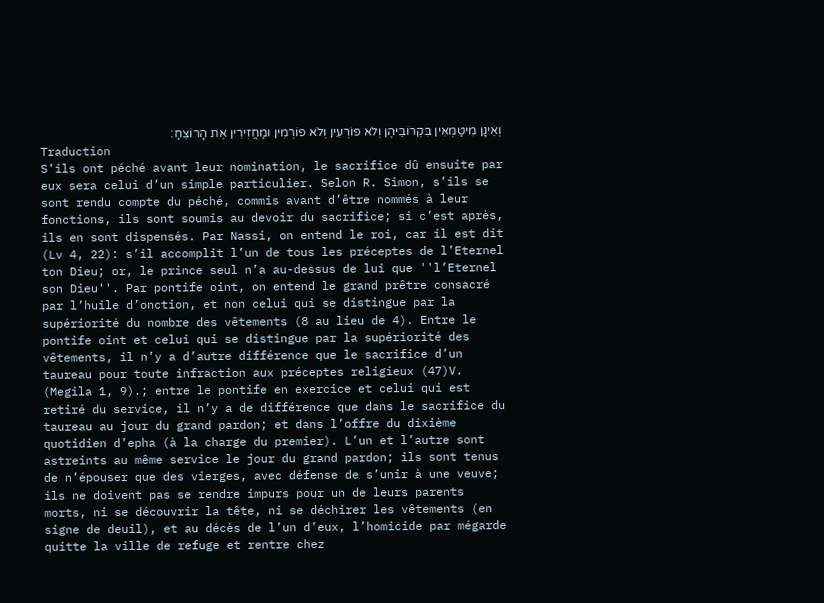וְאֵינָן מִיטַּמְּאִין בִּקְרוֹבֵיהֶן וְלֹא פוֹרְעִין וְלֹא פוֹרְמִין וּמַחֲזִירִין אֶת הָרוֹצֵחַ׃
Traduction
S’ils ont péché avant leur nomination, le sacrifice dû ensuite par eux sera celui d’un simple particulier. Selon R. Simon, s’ils se sont rendu compte du péché, commis avant d’être nommés à leur fonctions, ils sont soumis au devoir du sacrifice; si c’est après, ils en sont dispensés. Par Nassi, on entend le roi, car il est dit (Lv 4, 22): s’il accomplit l’un de tous les préceptes de l’Eternel ton Dieu; or, le prince seul n’a au-dessus de lui que ''l’Eternel son Dieu''. Par pontife oint, on entend le grand prêtre consacré par l’huile d’onction, et non celui qui se distingue par la supériorité du nombre des vêtements (8 au lieu de 4). Entre le pontife oint et celui qui se distingue par la supériorité des vêtements, il n’y a d’autre différence que le sacrifice d’un taureau pour toute infraction aux préceptes religieux (47)V. (Megila 1, 9).; entre le pontife en exercice et celui qui est retiré du service, il n’y a de différence que dans le sacrifice du taureau au jour du grand pardon; et dans l’offre du dixième quotidien d’epha (à la charge du premier). L’un et l’autre sont astreints au même service le jour du grand pardon; ils sont tenus de n’épouser que des vierges, avec défense de s’unir à une veuve; ils ne doivent pas se rendre impurs pour un de leurs parents morts, ni se découvrir la tête, ni se déchirer les vêtements (en signe de deuil), et au décès de l’un d’eux, l’homicide par mégarde quitte la ville de refuge et rentre chez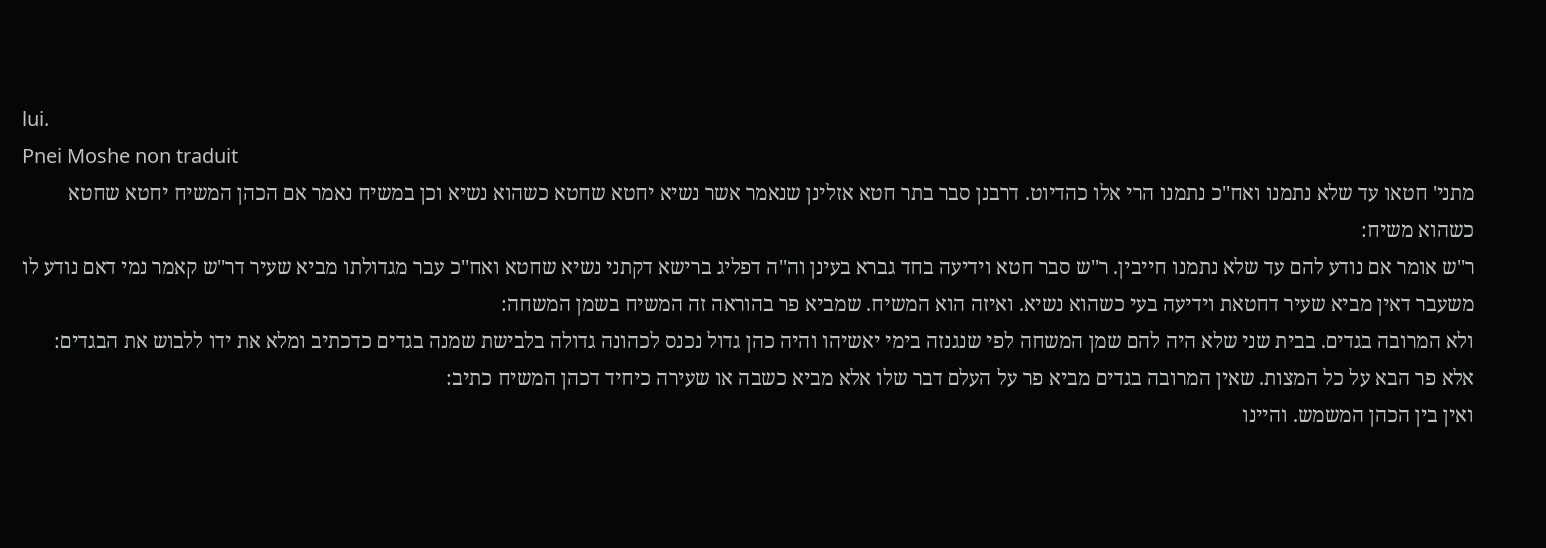lui.
Pnei Moshe non traduit
מתני' חטאו עד שלא נתמנו ואח''כ נתמנו הרי אלו כהדיוט. דרבנן סבר בתר חטא אזלינן שנאמר אשר נשיא יחטא שחטא כשהוא נשיא וכן במשיח נאמר אם הכהן המשיח יחטא שחטא כשהוא משיח:
ר''ש אומר אם נודע להם עד שלא נתמנו חייבין. ר''ש סבר חטא וידיעה בחד גברא בעינן וה''ה דפליג ברישא דקתני נשיא שחטא ואח''כ עבר מגדולתו מביא שעיר דר''ש קאמר נמי דאם נודע לו משעבר דאין מביא שעיר דחטאת וידיעה בעי כשהוא נשיא. ואיזה הוא המשיח. שמביא פר בהוראה זה המשיח בשמן המשחה:
ולא המרובה בגדים. בבית שני שלא היה להם שמן המשחה לפי שנגנזה בימי יאשיהו והיה כהן גדול נכנס לכהונה גדולה בלבישת שמנה בגדים כדכתיב ומלא את ידו ללבוש את הבגדים:
אלא פר הבא על כל המצות. שאין המרובה בגדים מביא פר על העלם דבר שלו אלא מביא כשבה או שעירה כיחיד דכהן המשיח כתיב:
ואין בין הכהן המשמש. והיינו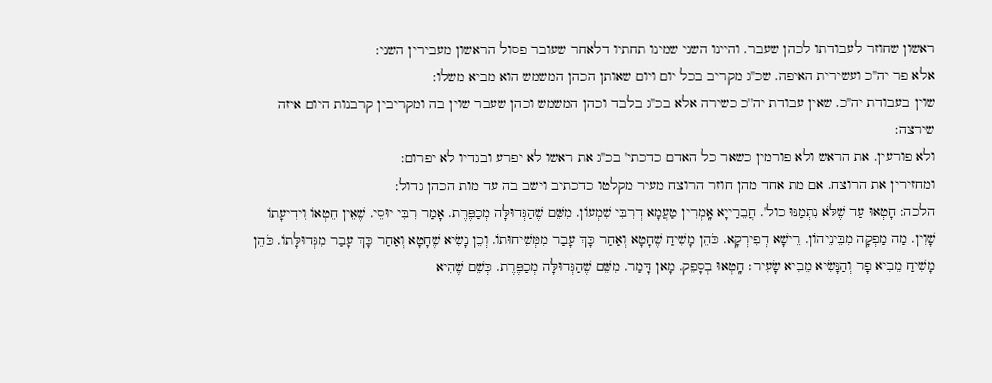ראשון שחוזר לעבודתו לכהן שעבר. והיינו השני שמינו תחתיו דלאחר שעובר פסול הראשון מעבירין השני:
אלא פר יה''כ ועשירית האיפה. שכ''ג מקריב בכל יום ויום שאותן הכהן המשמש הוא מביא משלו:
שוין בעבודת יה''כ. שאין עבודת יה''כ כשירה אלא בכ''ג בלבד וכהן המשמש וכהן שעבר שוין בה ומקריבין קרבנות היום איזה שירצה:
ולא פורעין. את הראש ולא פורמין כשאר כל האדם כדכתי' בכ''ג את ראשו לא יפרע ובגדיו לא יפרום:
ומחזירין את הרוצח. אם מת אחד מהן חוזר הרוצח מעיר מקלטו כדכתיב וישב בה עד מות הכהן גדול:
הלכה: חָטְאוּ עַד שֶׁלֹּא נִתְמַנּוּ כול'. חֲבֵרַייָא אָֽמְרִין טַעֲמָא דְרִבִּי שִׁמְעוֹן. מִשֵּׁם שֶׁהַגְּדוּלָּה מְכַפֶּרֶת. אָמַר רִבִּי יוּסֵי. שֶׁאֵין חֵטְאוֹ וִידִיעָתוֹ שָׁוִין. מַה מַפְקָה מִבֵּינֵיהוֹן. רֵישָׁא דְפִירְקָא. כֹּהֵן מָשִׁיחַ שֶׁחָטָא וְאַחַר כָּךְ עָבַר מִמְּשִׁיחוּתוֹ. וְכֵן נָשִׂיא שֶׁחָטָא וְאַחַר כָּךְ עָבַר מִגְּדוּלָּתוֹ. כֹּהֵן מָשִׁיחַ מֵבִיא פָר וְהַנָּשִׂיא מֵבִיא שָׂעִיר׃ חָֽטְאוּ בְסָפֵק. מָאן דָּמַר. מִשֵּׁם שֶׁהַגְּדוּלָּה מְכַפֶּרֶת. כְּשֵׁם שֶׁהִיא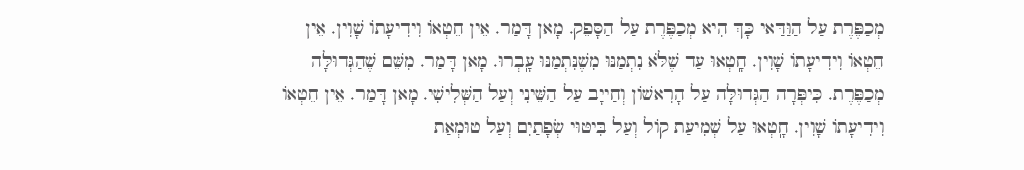מְכַפֶּרֶת עַל הַוַּדַּאי כָּךְ הִיא מְכַפֶּרֶת עַל הַסָּפֵק. מָאן דָּמַר. אֵין חֵטְאוֹ וִידִיעָתוֹ שָׁוִין. אֵין חֵטְאוֹ וִידִיעָתוֹ שָׁוִין. חָֽטְאוּ עַד שֶׁלֹּא נִתְמַנּוּ מִשֶׁנִּתְמַנּוּ עָֽבְרוּ. מָאן דָּמַר. מִשֵּׁם שֶׁהַגְּדוּלָּה מְכַפֶּרֶת. כִּיפְּרָה הַגְּדוּלָּה עַל הָרִאשׁוֹן וְחַייָב עַל הַשֵּׁינִי וְעַל הַשְּׁלִישִׁי. מָאן דָּמַר. אֵין חֵטְאוֹ וִידִיעָתוֹ שָׁוִין. חָֽטְאוּ עַל שְׁמִיעַת קוֹל וְעַל בִּיטּוּי שְׂפָתַיִם וְעַל טוּמְאַת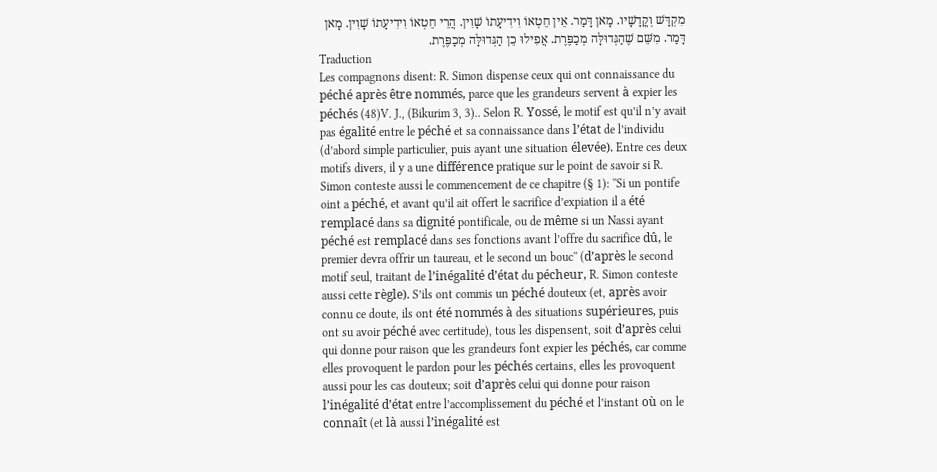מִקְדָּשׁ וְקֳדָשָׁיו. מָאן דָּמַר. אֵין חֵטְאוֹ וִידִיעָתוֹ שָׁוִין. הֲרֵי חֵטְאוֹ וִידִיעָתוֹ שָׁוִין. מָאן דָּמַר. מִשֵּׁם שֶׁהַגְּדוּלָּה מְכַפֶּרֶת. אֲפִילוּ כֵן הַגְּדוּלָּה מְכַפֶּרֶת.
Traduction
Les compagnons disent: R. Simon dispense ceux qui ont connaissance du péché après être nommés, parce que les grandeurs servent à expier les péchés (48)V. J., (Bikurim 3, 3).. Selon R. Yossé, le motif est qu’il n’y avait pas égalité entre le péché et sa connaissance dans l’état de l’individu (d’abord simple particulier, puis ayant une situation élevée). Entre ces deux motifs divers, il y a une différence pratique sur le point de savoir si R. Simon conteste aussi le commencement de ce chapitre (§ 1): ''Si un pontife oint a péché, et avant qu’il ait offert le sacrifice d’expiation il a été remplacé dans sa dignité pontificale, ou de même si un Nassi ayant péché est remplacé dans ses fonctions avant l’offre du sacrifice dû, le premier devra offrir un taureau, et le second un bouc'' (d’après le second motif seul, traitant de l’inégalité d’état du pécheur, R. Simon conteste aussi cette règle). S’ils ont commis un péché douteux (et, après avoir connu ce doute, ils ont été nommés à des situations supérieures, puis ont su avoir péché avec certitude), tous les dispensent, soit d’après celui qui donne pour raison que les grandeurs font expier les péchés, car comme elles provoquent le pardon pour les péchés certains, elles les provoquent aussi pour les cas douteux; soit d’après celui qui donne pour raison l’inégalité d’état entre l’accomplissement du péché et l’instant où on le connaît (et là aussi l’inégalité est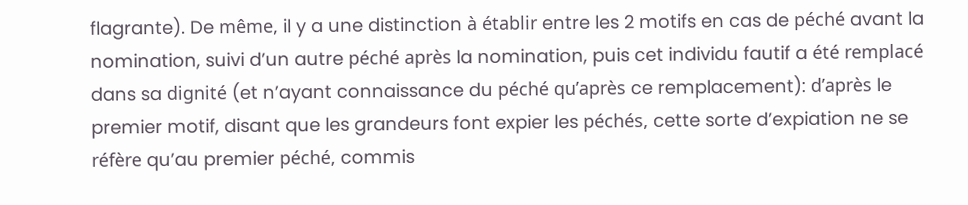flagrante). De même, il y a une distinction à établir entre les 2 motifs en cas de péché avant la nomination, suivi d’un autre péché après la nomination, puis cet individu fautif a été remplacé dans sa dignité (et n’ayant connaissance du péché qu’après ce remplacement): d’après le premier motif, disant que les grandeurs font expier les péchés, cette sorte d’expiation ne se réfère qu’au premier péché, commis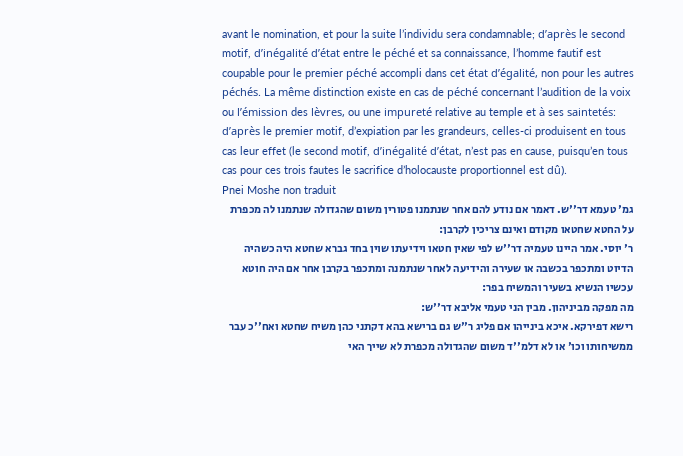avant le nomination, et pour la suite l’individu sera condamnable; d’après le second motif, d’inégalité d’état entre le péché et sa connaissance, l’homme fautif est coupable pour le premier péché accompli dans cet état d’égalité, non pour les autres péchés. La même distinction existe en cas de péché concernant l’audition de la voix ou l’émission des lèvres, ou une impureté relative au temple et à ses saintetés: d’après le premier motif, d’expiation par les grandeurs, celles-ci produisent en tous cas leur effet (le second motif, d’inégalité d’état, n’est pas en cause, puisqu’en tous cas pour ces trois fautes le sacrifice d’holocauste proportionnel est dû).
Pnei Moshe non traduit
גמ' טעמא דר''ש. דאמר אם נודע להם אחר שנתמנו פטורין משום שהגדולה שנתמנו לה מכפרת על החטא שחטאו מקודם ואינם צריכין לקרבן:
ר' יוסי. אמר היינו טעמיה דר''ש לפי שאין חטאו וידיעתו שוין בחד גברא שחטא היה כשהיה הדיוט ומתכפר בכשבה או שעירה והידיעה לאחר שנתמנה ומתכפר בקרבן אחר אם היה חוטא עכשיו הנשיא בשעיר והמשיח בפר:
מה מפקה מביניהון. מבין הני טעמי אליבא דר''ש:
רישא דפירקא. איכא בינייהו אם פליג ר''ש גם ברישא בהא דקתני כהן משיח שחטא ואח''כ עבר ממשיחותו וכו' או לא דלמ''ד משום שהגדולה מכפרת לא שייך האי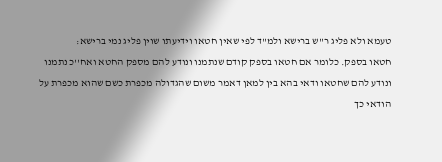טעמא ולא פליג ר''ש ברישא ולמ''ד לפי שאין חטאו וידיעתו שוין פליג נמי ברישא:
חטאו בספק. כלומר אם חטאו בספק קודם שנתמנו ונודע להם מספק החטא ואח''כ נתמנו ונודע להם שחטאו ודאי בהא בין למאן דאמר משום שהגדולה מכפרת כשם שהוא מכפרת על הודאי כך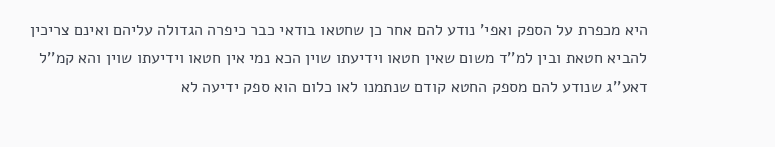היא מכפרת על הספק ואפי' נודע להם אחר כן שחטאו בודאי כבר כיפרה הגדולה עליהם ואינם צריכין להביא חטאת ובין למ''ד משום שאין חטאו וידיעתו שוין הכא נמי אין חטאו וידיעתו שוין והא קמ''ל דאע''ג שנודע להם מספק החטא קודם שנתמנו לאו כלום הוא ספק ידיעה לא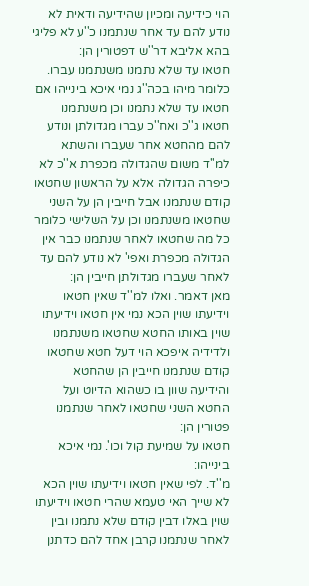הוי כידיעה ומכיון שהידיעה ודאית לא נודע להם עד אחר שנתמנו כ''ע לא פליגי בהא אליבא דר''ש דפטורין הן:
חטאו עד שלא נתמנו משנתמנו עברו. כלומר מיהו בכה''ג נמי איכא בינייהו אם חטאו עד שלא נתמנו וכן משנתמנו חטאו ג''כ ואח''כ עברו מגדולתן ונודע להם מהחטא אחר שעברו והשתא למ''ד משום שהגדולה מכפרת א''כ לא כיפרה הגדולה אלא על הראשון שחטאו קודם שנתמנו אבל חייבין הן על השני שחטאו משנתמנו וכן על השלישי כלומר כל מה שחטאו לאחר שנתמנו כבר אין הגדולה מכפרת ואפי' לא נודע להם עד לאחר שעברו מגדולתן חייבין הן:
מאן דאמר. ואלו למ''ד שאין חטאו וידיעתו שוין הכא נמי אין חטאו וידיעתו שוין באותו החטא שחטאו משנתמנו ולדידיה איפכא הוי דעל חטא שחטאו קודם שנתמנו חייבין הן שהחטא והידיעה שוון בו כשהוא הדיוט ועל החטא השני שחטאו לאחר שנתמנו פטורין הן:
חטאו על שמיעת קול וכו'. נמי איכא בינייהו:
מ''ד. לפי שאין חטאו וידיעתו שוין הכא לא שייך האי טעמא שהרי חטאו וידיעתו שוין באלו דבין קודם שלא נתמנו ובין לאחר שנתמנו קרבן אחד להם כדתנן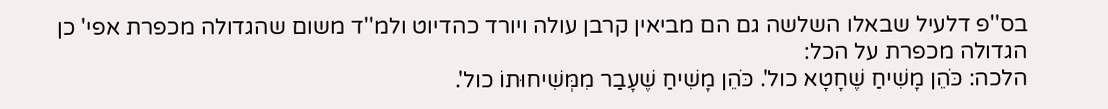בס''פ דלעיל שבאלו השלשה גם הם מביאין קרבן עולה ויורד כהדיוט ולמ''ד משום שהגדולה מכפרת אפי' כן הגדולה מכפרת על הכל:
הלכה: כֹּהֵן מָשִׁיחַ שֶׁחָטָא כול'. כֹּהֵן מָשִׁיחַ שֶׁעָבַר מִמְּשִׁיחוּתוֹ כול'.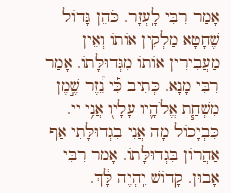אָמַר רִבִּי לָֽעְזָר. כֹּהֵן גָּדוֹל שֶׁחָטָא מַלְקִין אוֹתוֹ וְאֵין מַעֲבִירִין אוֹתוֹ מִגְּדוּלָּתוֹ. אָמַר רִבִּי מָנָא. כְּתִיב כִּ֡י נֵ֠זֶר שֶׁ֣מֶן מִשְׁחַ֧ת אֱלֹהָ֛יו עָלָיו֭ אֲנִ֥י יי. כִּבְיָכוֹל מָה אֲנִי בִגְדוּלָּתִי אַף אַהֲרוֹן בִּגְדוּלָּתוֹ. אָמר רִבִּי אָבוּן. קָדוֹשׁ יִֽהְיֶה לָּ֔ךְ.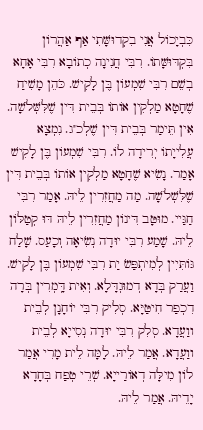כִּבְיָכוֹל אֲנִי בִקְדוּשָּׁתִי אַף אַהֲרוֹן בִּקְדּוּשָּׁתוֹ. רִבִּי חֲנִינָה כְתוֹבָא רִבִּי אָחָא בְשֵׁם רִבִּי שִׁמְעוֹן בֶּן לָקִישׁ. כֹּהֵן מָשִׁיחַ שֶׁחָטָא מַלְקִין אוֹתוֹ בְּבֵית דִּין שֶׁלִּשְּׁלֹשָׁה. אִין תֵּימַר בְּבֵית דִּין שֶׁלְכ''ג. נִמְצָא עֲלִייָתוֹ יְרִידָה לוֹ. רִבִּי שִׁמְעוֹן בֶּן לָקִישׁ אָמַר. נָשִׂיא שֶׁחָטָא מַלְקִין אוֹתוֹ בְּבֵית דִּין שֶׁלִּשְׁלֹשָׁה. מַה מַחֲזִרִין לֵיהּ. אָמַר רִבִּי חַגַּיי. מוּטָּב דִּינוֹן מַחֲזִרִין לֵיהּ דּוּ קְטַלּוֹן לֵיהּ. שָׁמַע רִבִּי יוּדָה נְשִׂיאָה וְכָעַס. שָׁלַח גּוֹתִּיִין לְמִיתְפַּשׂ יַת רִבִּי שִׁמְעוֹן בֶּן לָקִישׁ. וַעֲרַק בְּדָא דְמוּגְדָּלָא. וְאִית דָּֽמְרִין בְּרָה דִכְפַר חִיטַּיָּא. סְלִיק רִבִּי יוֹחָנָן לְבֵית ווַעֲדָא. סְלִק רִבִּי יוּדָה נְסִייָא לְבֵית ווַעֲדָא. אֲמַר לֵיהּ. לָמָּה לֵית מָרִי אֲמַר לוֹן מִילָּה דְאוֹרַייָא. שְׁרֵי טְפַח בְּחָדָא יָדֵיהּ. אֲמַר לֵיהּ.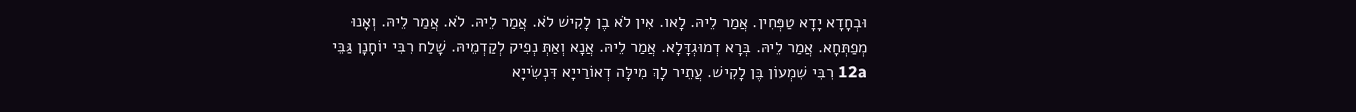וּבְחָדָא יָדָא טַפְּחִין. אֲמַר לֵיהּ. לָאו. אִין לֹא בֶן לָקִישׁ לֹא. אֲמַר לֵיהּ. לֹא. אֲמַר לֵיהּ. וְאָנוּ מְפַתְּחָא. אֲמַר לֵיהּ. בְּרָא דְמוּגְדָּלָא. אֲמַר לֵיהּ. אֲנָא וְאַתְּ נְפִיק לְקַדְמֵיהּ. שָׁלַח רִבִּי יוֹחָנָן גַּבֵּי 12a רִבִּי שִׁמְעוֹן בֶּן לָקִישׁ. עֲתֵיר לָךְ מִילָּה דְאוֹרַייָא דִּנְשִׂייָא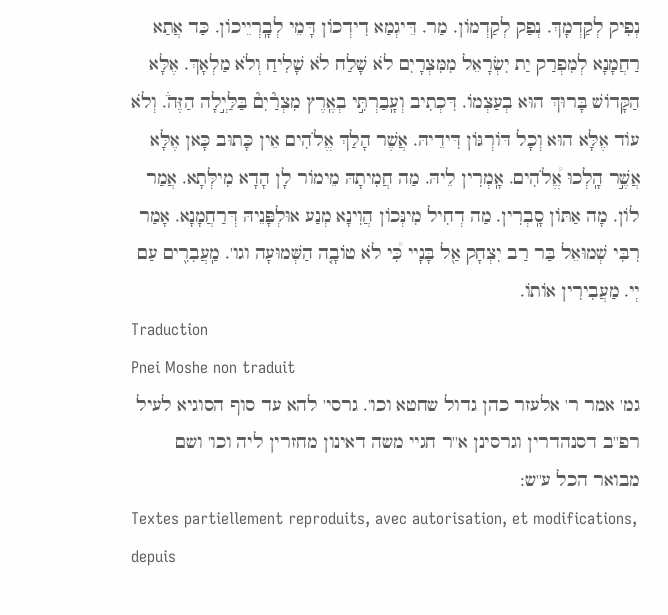נְפִיק לְקַדְמָךְ. נְפַק לְקַדְמוֹן. מַר. דֵּיגְמַא דִידְכוֹן דָּמֵי לְבָֽרְיֵיכוֹן. כַּד אֲתַא רַחֲמָנָא לְמִפְרַק יַת יִשְׂרָאֵל מִמִּצְרָיִם לֹא שָׁלַח לֹא שָׁלִיחַ וְלֹא מַלְאָךְ. אֶלָּא הַקָּדוֹשׁ בָּרוּךְ הוּא בְעַצְמוֹ. דִּכְתִיב וְעָֽבַרְתִּ֣י בְאֶֽרֶץ מִצְרַ֘יִם֘ בַּלַּיְ֣לָה הַזֶּה֒. וְלֹא עוֹד אֶלָּא הוּא וְכָל דּוֹרְגּוֹן דִּידֵיהּ. אֲשֶׁר הָלַךְ אֱלֹהִים אֵין כָּתוּב כָּאן אֶלָּא אֲשֶׁ֣ר הָֽלְכוּ אֱ֠לֹהִים. אָֽמְרִין לֵיהּ. מַה חֲמִיתָהּ מֵימוֹר לָן הָדָא מִילְּתָא. אֲמַר לוֹן. מָה אַתּוֹן סָֽבְרִין. מַה דְחִיל מִינְּכוֹן הֲוִינָא מְנַע אוּלְפָּנֵיהּ דְּרַחֲמָנָא. אָמַר רִבִּי שְׁמוּאֵל בַּר רַב יִצְחָק אַ֖ל בָּנָיי כִּ֠י לֹא טוֹבָ֤ה הַשְּׁמוּעָה וגו'. מַֽעֲבִרִ֖ים עַם יְי. מַעֲבִירִין אוֹתוֹ.
Traduction
Pnei Moshe non traduit
גמ' אמר ר' אלעזר כהן גדול שחטא וכו'. גרסי' להא עד סוף הסוגיא לעיל רפ''ב דסנהדרין וגרסינן א''ר חגיי משה דאינון מחזרין ליה וכו' ושם מבואר הכל ע''ש:
Textes partiellement reproduits, avec autorisation, et modifications, depuis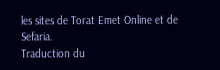les sites de Torat Emet Online et de Sefaria.
Traduction du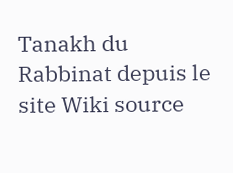Tanakh du Rabbinat depuis le site Wiki source